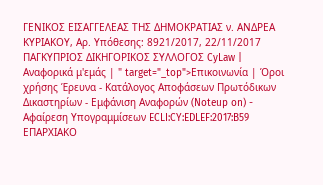ΓΕΝΙΚΟΣ ΕΙΣΑΓΓΕΛΕΑΣ ΤΗΣ ΔΗΜΟΚΡΑΤΙΑΣ ν. ΑΝΔΡΕΑ ΚΥΡΙΑΚΟΥ, Αρ. Υπόθεσης: 8921/2017, 22/11/2017 ΠΑΓΚΥΠΡΙΟΣ ΔΙΚΗΓΟΡΙΚΟΣ ΣΥΛΛΟΓΟΣ CyLaw | Αναφορικά μ'εμάς | " target="_top">Επικοινωνία | Όροι χρήσης Έρευνα - Κατάλογος Αποφάσεων Πρωτόδικων Δικαστηρίων - Εμφάνιση Αναφορών (Noteup on) - Αφαίρεση Υπογραμμίσεων ECLI:CY:EDLEF:2017:B59 ΕΠΑΡΧΙΑΚΟ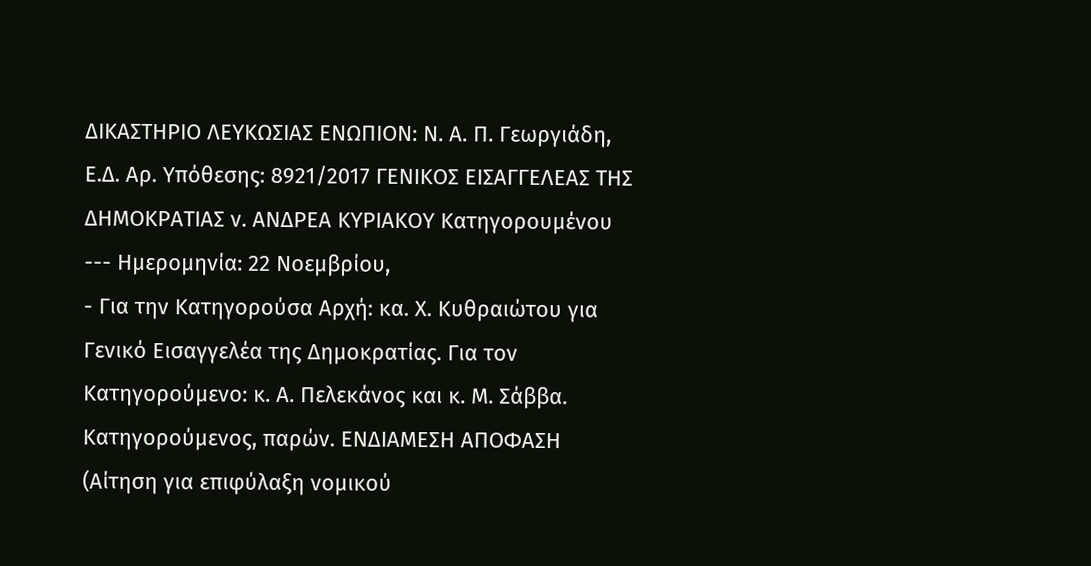ΔΙΚΑΣΤΗΡΙΟ ΛΕΥΚΩΣΙΑΣ ΕΝΩΠΙΟΝ: Ν. Α. Π. Γεωργιάδη, Ε.Δ. Αρ. Υπόθεσης: 8921/2017 ΓΕΝΙΚΟΣ ΕΙΣΑΓΓΕΛΕΑΣ ΤΗΣ ΔΗΜΟΚΡΑΤΙΑΣ ν. ΑΝΔΡΕΑ ΚΥΡΙΑΚΟΥ Κατηγορουμένου --- Ημερομηνία: 22 Νοεμβρίου,
- Για την Κατηγορούσα Αρχή: κα. Χ. Κυθραιώτου για Γενικό Εισαγγελέα της Δημοκρατίας. Για τον Κατηγορούμενο: κ. Α. Πελεκάνος και κ. Μ. Σάββα. Κατηγορούμενος, παρών. ΕΝΔΙΑΜΕΣΗ ΑΠΟΦΑΣΗ (Αίτηση για επιφύλαξη νομικού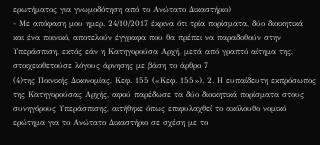ερωτήματος για γνωμοδότηση από το Ανώτατο Δικαστήριο)
- Με απόφαση μου ημερ. 24/10/2017 έκρινα ότι τρία πορίσματα, δύο διοικητικά και ένα ποινικό, αποτελούν έγγραφα που θα πρέπει να παραδοθούν στην Υπεράσπιση, εκτός εάν η Κατηγορούσα Αρχή, μετά από γραπτό αίτημα της, στοιχειοθετούσε λόγους άρνησης με βάση το άρθρο 7
(4)της Ποινικής Δικονομίας, Κεφ. 155 («Κεφ. 155»). 2. Η ευπαίδευτη εκπρόσωπος της Κατηγορούσας Αρχής, αφού παρέδωσε τα δύο διοικητικά πορίσματα στους συνηγόρους Υπεράσπισης, αιτήθηκε όπως επιφυλαχθεί το ακόλουθο νομικό ερώτημα για το Ανώτατο Δικαστήριο σε σχέση με το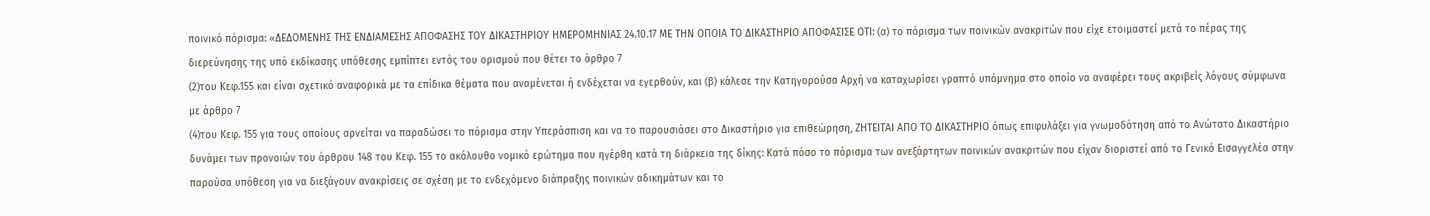ποινικό πόρισμα: «ΔΕΔΟΜΕΝΗΣ ΤΗΣ ΕΝΔΙΑΜΕΣΗΣ ΑΠΟΦΑΣΗΣ ΤΟΥ ΔΙΚΑΣΤΗΡΙΟΥ ΗΜΕΡΟΜΗΝΙΑΣ 24.10.17 ΜΕ ΤΗΝ ΟΠΟΙΑ ΤΟ ΔΙΚΑΣΤΗΡΙΟ ΑΠΟΦΑΣΙΣΕ ΟΤΙ: (α) το πόρισμα των ποινικών ανακριτών που είχε ετοιμαστεί μετά το πέρας της διερεύνησης της υπό εκδίκασης υπόθεσης εμπίπτει εντός του ορισμού που θέτει το άρθρο 7
(2)του Κεφ.155 και είναι σχετικό αναφορικά με τα επίδικα θέματα που αναμένεται ή ενδέχεται να εγερθούν, και (β) κάλεσε την Κατηγορούσα Αρχή να καταχωρίσει γραπτό υπόμνημα στο οποίο να αναφέρει τους ακριβείς λόγους σύμφωνα με άρθρο 7
(4)του Κεφ. 155 για τους οποίους αρνείται να παραδώσει το πόρισμα στην Υπεράσπιση και να το παρουσιάσει στο Δικαστήριο για επιθεώρηση, ΖΗΤΕΙΤΑΙ ΑΠΟ ΤΟ ΔΙΚΑΣΤΗΡΙΟ όπως επιφυλάξει για γνωμοδότηση από το Ανώτατο Δικαστήριο δυνάμει των προνοιών του άρθρου 148 του Κεφ. 155 το ακόλουθο νομικό ερώτημα που ηγέρθη κατά τη διάρκεια της δίκης: Κατά πόσο το πόρισμα των ανεξάρτητων ποινικών ανακριτών που είχαν διοριστεί από το Γενικό Εισαγγελέα στην παρούσα υπόθεση για να διεξάγουν ανακρίσεις σε σχέση με το ενδεχόμενο διάπραξης ποινικών αδικημάτων και το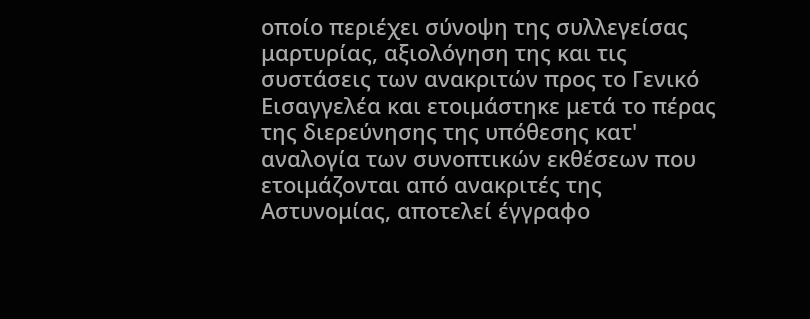οποίο περιέχει σύνοψη της συλλεγείσας μαρτυρίας, αξιολόγηση της και τις συστάσεις των ανακριτών προς το Γενικό Εισαγγελέα και ετοιμάστηκε μετά το πέρας της διερεύνησης της υπόθεσης κατ' αναλογία των συνοπτικών εκθέσεων που ετοιμάζονται από ανακριτές της Αστυνομίας, αποτελεί έγγραφο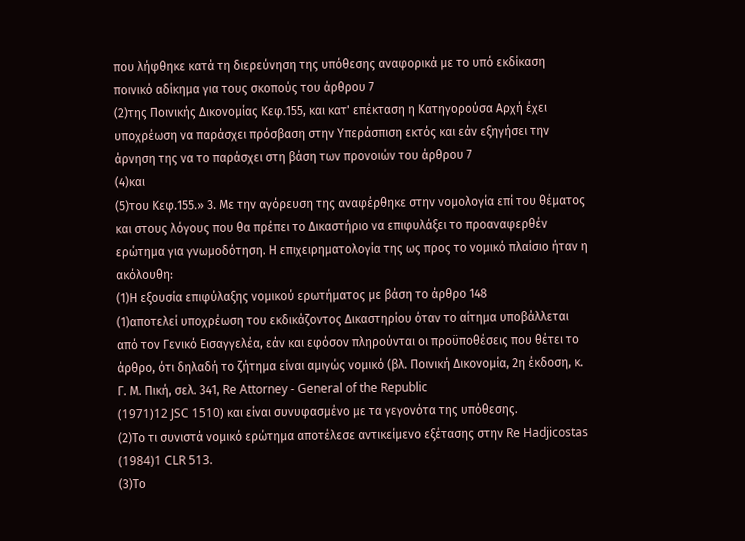που λήφθηκε κατά τη διερεύνηση της υπόθεσης αναφορικά με το υπό εκδίκαση ποινικό αδίκημα για τους σκοπούς του άρθρου 7
(2)της Ποινικής Δικονομίας Κεφ.155, και κατ' επέκταση η Κατηγορούσα Αρχή έχει υποχρέωση να παράσχει πρόσβαση στην Υπεράσπιση εκτός και εάν εξηγήσει την άρνηση της να το παράσχει στη βάση των προνοιών του άρθρου 7
(4)και
(5)του Κεφ.155.» 3. Με την αγόρευση της αναφέρθηκε στην νομολογία επί του θέματος και στους λόγους που θα πρέπει το Δικαστήριο να επιφυλάξει το προαναφερθέν ερώτημα για γνωμοδότηση. Η επιχειρηματολογία της ως προς το νομικό πλαίσιο ήταν η ακόλουθη:
(1)Η εξουσία επιφύλαξης νομικού ερωτήματος με βάση το άρθρο 148
(1)αποτελεί υποχρέωση του εκδικάζοντος Δικαστηρίου όταν το αίτημα υποβάλλεται από τον Γενικό Εισαγγελέα, εάν και εφόσον πληρούνται οι προϋποθέσεις που θέτει το άρθρο, ότι δηλαδή το ζήτημα είναι αμιγώς νομικό (βλ. Ποινική Δικονομία, 2η έκδοση, κ. Γ. Μ. Πική, σελ. 341, Re Attorney - General of the Republic
(1971)12 JSC 1510) και είναι συνυφασμένο με τα γεγονότα της υπόθεσης.
(2)Το τι συνιστά νομικό ερώτημα αποτέλεσε αντικείμενο εξέτασης στην Re Hadjicostas
(1984)1 CLR 513.
(3)Το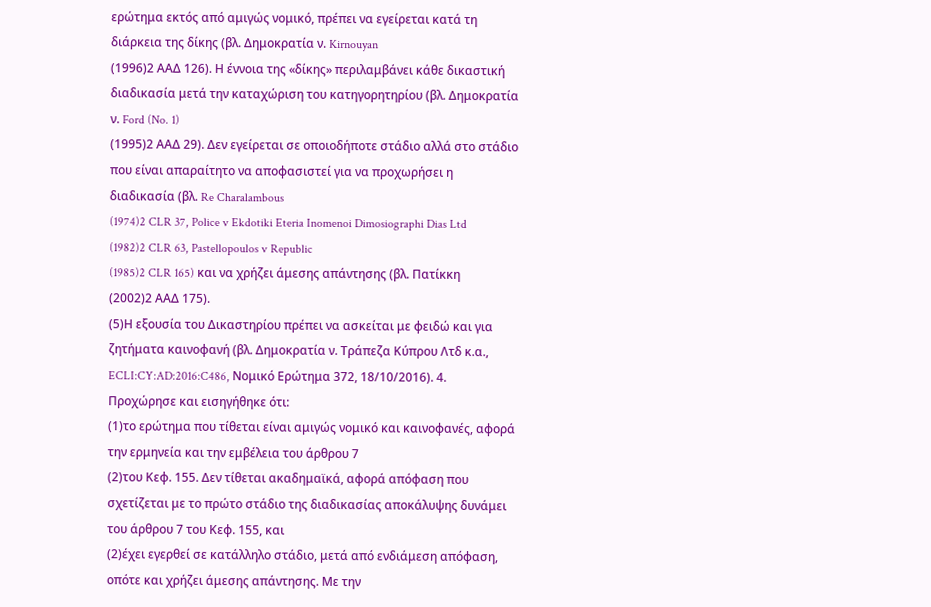ερώτημα εκτός από αμιγώς νομικό, πρέπει να εγείρεται κατά τη διάρκεια της δίκης (βλ. Δημοκρατία ν. Kirnouyan
(1996)2 ΑΑΔ 126). Η έννοια της «δίκης» περιλαμβάνει κάθε δικαστική διαδικασία μετά την καταχώριση του κατηγορητηρίου (βλ. Δημοκρατία ν. Ford (No. 1)
(1995)2 ΑΑΔ 29). Δεν εγείρεται σε οποιοδήποτε στάδιο αλλά στο στάδιο που είναι απαραίτητο να αποφασιστεί για να προχωρήσει η διαδικασία (βλ. Re Charalambous
(1974)2 CLR 37, Police v Ekdotiki Eteria Inomenoi Dimosiographi Dias Ltd
(1982)2 CLR 63, Pastellopoulos v Republic
(1985)2 CLR 165) και να χρήζει άμεσης απάντησης (βλ. Πατίκκη
(2002)2 ΑΑΔ 175).
(5)Η εξουσία του Δικαστηρίου πρέπει να ασκείται με φειδώ και για ζητήματα καινοφανή (βλ. Δημοκρατία ν. Τράπεζα Κύπρου Λτδ κ.α., ECLI:CY:AD:2016:C486, Νομικό Ερώτημα 372, 18/10/2016). 4. Προχώρησε και εισηγήθηκε ότι:
(1)το ερώτημα που τίθεται είναι αμιγώς νομικό και καινοφανές, αφορά την ερμηνεία και την εμβέλεια του άρθρου 7
(2)του Κεφ. 155. Δεν τίθεται ακαδημαϊκά, αφορά απόφαση που σχετίζεται με το πρώτο στάδιο της διαδικασίας αποκάλυψης δυνάμει του άρθρου 7 του Κεφ. 155, και
(2)έχει εγερθεί σε κατάλληλο στάδιο, μετά από ενδιάμεση απόφαση, οπότε και χρήζει άμεσης απάντησης. Με την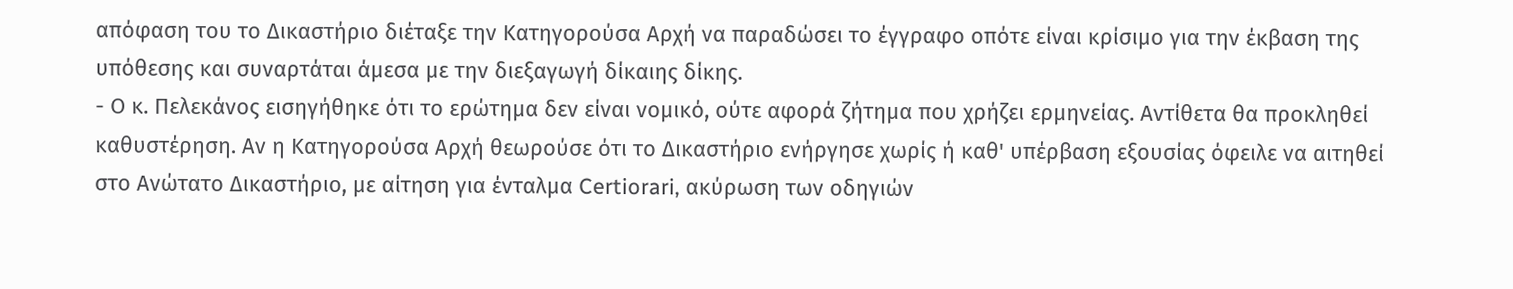απόφαση του το Δικαστήριο διέταξε την Κατηγορούσα Αρχή να παραδώσει το έγγραφο οπότε είναι κρίσιμο για την έκβαση της υπόθεσης και συναρτάται άμεσα με την διεξαγωγή δίκαιης δίκης.
- Ο κ. Πελεκάνος εισηγήθηκε ότι το ερώτημα δεν είναι νομικό, ούτε αφορά ζήτημα που χρήζει ερμηνείας. Αντίθετα θα προκληθεί καθυστέρηση. Αν η Κατηγορούσα Αρχή θεωρούσε ότι το Δικαστήριο ενήργησε χωρίς ή καθ' υπέρβαση εξουσίας όφειλε να αιτηθεί στο Ανώτατο Δικαστήριο, με αίτηση για ένταλμα Certiorari, ακύρωση των οδηγιών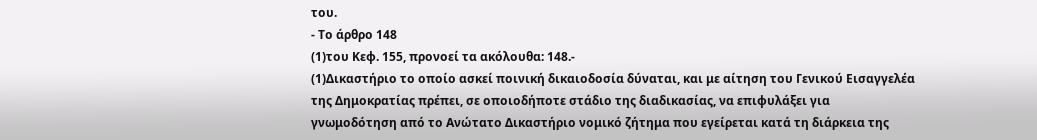του.
- Το άρθρο 148
(1)του Κεφ. 155, προνοεί τα ακόλουθα: 148.-
(1)Δικαστήριο το οποίο ασκεί ποινική δικαιοδοσία δύναται, και με αίτηση του Γενικού Εισαγγελέα της Δημοκρατίας πρέπει, σε οποιοδήποτε στάδιο της διαδικασίας, να επιφυλάξει για γνωμοδότηση από το Ανώτατο Δικαστήριο νομικό ζήτημα που εγείρεται κατά τη διάρκεια της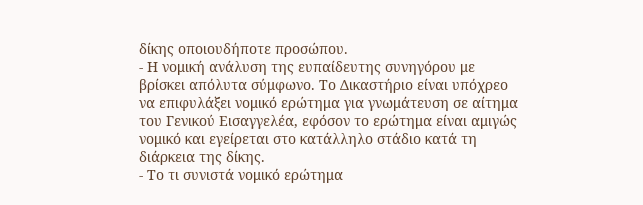δίκης οποιουδήποτε προσώπου.
- Η νομική ανάλυση της ευπαίδευτης συνηγόρου με βρίσκει απόλυτα σύμφωνο. Το Δικαστήριο είναι υπόχρεο να επιφυλάξει νομικό ερώτημα για γνωμάτευση σε αίτημα του Γενικού Εισαγγελέα, εφόσον το ερώτημα είναι αμιγώς νομικό και εγείρεται στο κατάλληλο στάδιο κατά τη διάρκεια της δίκης.
- Το τι συνιστά νομικό ερώτημα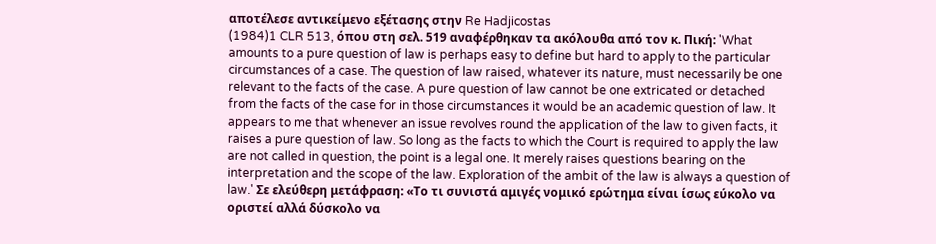αποτέλεσε αντικείμενο εξέτασης στην Re Hadjicostas
(1984)1 CLR 513, όπου στη σελ. 519 αναφέρθηκαν τα ακόλουθα από τον κ. Πική: 'What amounts to a pure question of law is perhaps easy to define but hard to apply to the particular circumstances of a case. The question of law raised, whatever its nature, must necessarily be one relevant to the facts of the case. A pure question of law cannot be one extricated or detached from the facts of the case for in those circumstances it would be an academic question of law. It appears to me that whenever an issue revolves round the application of the law to given facts, it raises a pure question of law. So long as the facts to which the Court is required to apply the law are not called in question, the point is a legal one. It merely raises questions bearing on the interpretation and the scope of the law. Exploration of the ambit of the law is always a question of law.' Σε ελεύθερη μετάφραση: «Το τι συνιστά αμιγές νομικό ερώτημα είναι ίσως εύκολο να οριστεί αλλά δύσκολο να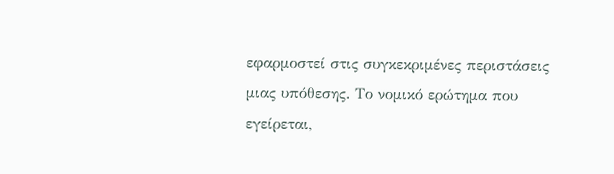εφαρμοστεί στις συγκεκριμένες περιστάσεις μιας υπόθεσης. Το νομικό ερώτημα που εγείρεται,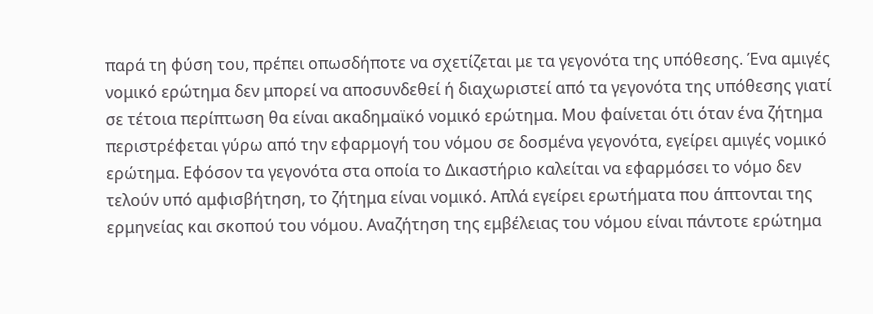παρά τη φύση του, πρέπει οπωσδήποτε να σχετίζεται με τα γεγονότα της υπόθεσης. Ένα αμιγές νομικό ερώτημα δεν μπορεί να αποσυνδεθεί ή διαχωριστεί από τα γεγονότα της υπόθεσης γιατί σε τέτοια περίπτωση θα είναι ακαδημαϊκό νομικό ερώτημα. Μου φαίνεται ότι όταν ένα ζήτημα περιστρέφεται γύρω από την εφαρμογή του νόμου σε δοσμένα γεγονότα, εγείρει αμιγές νομικό ερώτημα. Εφόσον τα γεγονότα στα οποία το Δικαστήριο καλείται να εφαρμόσει το νόμο δεν τελούν υπό αμφισβήτηση, το ζήτημα είναι νομικό. Απλά εγείρει ερωτήματα που άπτονται της ερμηνείας και σκοπού του νόμου. Αναζήτηση της εμβέλειας του νόμου είναι πάντοτε ερώτημα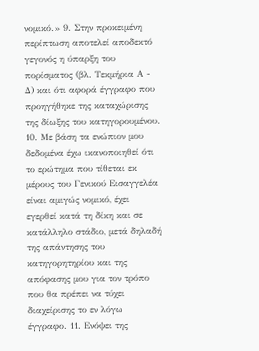νομικό.» 9. Στην προκειμένη περίπτωση αποτελεί αποδεκτό γεγονός η ύπαρξη του πορίσματος (βλ. Τεκμήρια Α - Δ) και ότι αφορά έγγραφο που προηγήθηκε της καταχώρισης της δίωξης του κατηγορουμένου. 10. Με βάση τα ενώπιον μου δεδομένα έχω ικανοποιηθεί ότι το ερώτημα που τίθεται εκ μέρους του Γενικού Εισαγγελέα είναι αμιγώς νομικό, έχει εγερθεί κατά τη δίκη και σε κατάλληλο στάδιο, μετά δηλαδή της απάντησης του κατηγορητηρίου και της απόφασης μου για τον τρόπο που θα πρέπει να τύχει διαχείρισης το εν λόγω έγγραφο. 11. Ενόψει της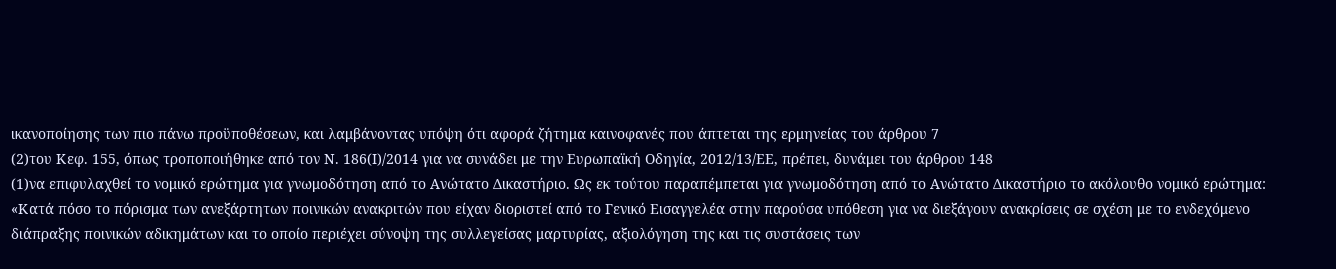ικανοποίησης των πιο πάνω προϋποθέσεων, και λαμβάνοντας υπόψη ότι αφορά ζήτημα καινοφανές που άπτεται της ερμηνείας του άρθρου 7
(2)του Κεφ. 155, όπως τροποποιήθηκε από τον Ν. 186(Ι)/2014 για να συνάδει με την Ευρωπαϊκή Οδηγία, 2012/13/ΕΕ, πρέπει, δυνάμει του άρθρου 148
(1)να επιφυλαχθεί το νομικό ερώτημα για γνωμοδότηση από το Ανώτατο Δικαστήριο. Ως εκ τούτου παραπέμπεται για γνωμοδότηση από το Ανώτατο Δικαστήριο το ακόλουθο νομικό ερώτημα: «Κατά πόσο το πόρισμα των ανεξάρτητων ποινικών ανακριτών που είχαν διοριστεί από το Γενικό Εισαγγελέα στην παρούσα υπόθεση για να διεξάγουν ανακρίσεις σε σχέση με το ενδεχόμενο διάπραξης ποινικών αδικημάτων και το οποίο περιέχει σύνοψη της συλλεγείσας μαρτυρίας, αξιολόγηση της και τις συστάσεις των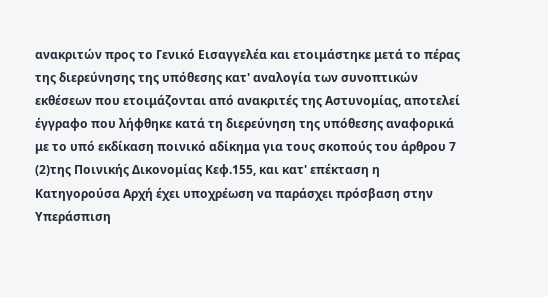ανακριτών προς το Γενικό Εισαγγελέα και ετοιμάστηκε μετά το πέρας της διερεύνησης της υπόθεσης κατ' αναλογία των συνοπτικών εκθέσεων που ετοιμάζονται από ανακριτές της Αστυνομίας, αποτελεί έγγραφο που λήφθηκε κατά τη διερεύνηση της υπόθεσης αναφορικά με το υπό εκδίκαση ποινικό αδίκημα για τους σκοπούς του άρθρου 7
(2)της Ποινικής Δικονομίας Κεφ.155, και κατ' επέκταση η Κατηγορούσα Αρχή έχει υποχρέωση να παράσχει πρόσβαση στην Υπεράσπιση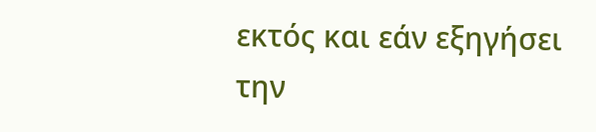εκτός και εάν εξηγήσει την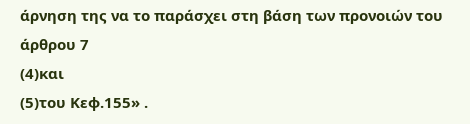άρνηση της να το παράσχει στη βάση των προνοιών του άρθρου 7
(4)και
(5)του Κεφ.155» .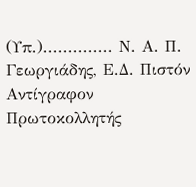(Υπ.).............. Ν. Α. Π. Γεωργιάδης, Ε.Δ. Πιστόν Αντίγραφον Πρωτοκολλητής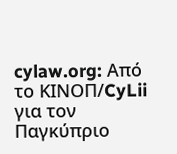cylaw.org: Από το ΚΙΝOΠ/CyLii για τον Παγκύπριο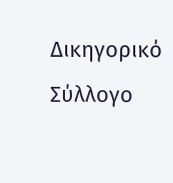Δικηγορικό Σύλλογο